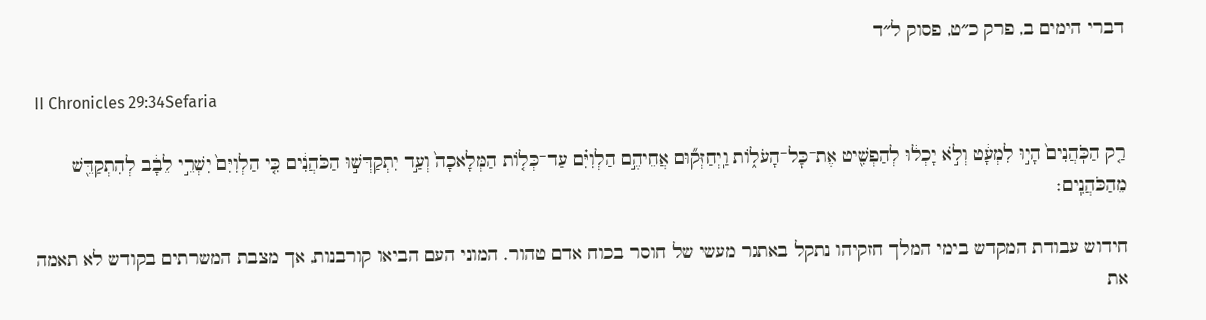דברי הימים ב, פרק כ״ט, פסוק ל״ד

II Chronicles 29:34Sefaria

רַ֤ק הַכֹּֽהֲנִים֙ הָי֣וּ לִמְעָ֔ט וְלֹ֣א יָכְל֔וּ לְהַפְשִׁ֖יט אֶת־כׇּל־הָעֹל֑וֹת וַֽיְחַזְּק֞וּם אֲחֵיהֶ֣ם הַלְוִיִּ֗ם עַד־כְּל֤וֹת הַמְּלָאכָה֙ וְעַ֣ד יִתְקַדְּשׁ֣וּ הַכֹּהֲנִ֔ים כִּ֤י הַלְוִיִּם֙ יִשְׁרֵ֣י לֵבָ֔ב לְהִתְקַדֵּ֖שׁ מֵהַכֹּהֲנִֽים׃

חידוש עבודת המקדש בימי המלך חזקיהו נתקל באתגר מעשי של חוסר בכוח אדם טהור. המוני העם הביאו קורבנות, אך מצבת המשרתים בקודש לא תאמה את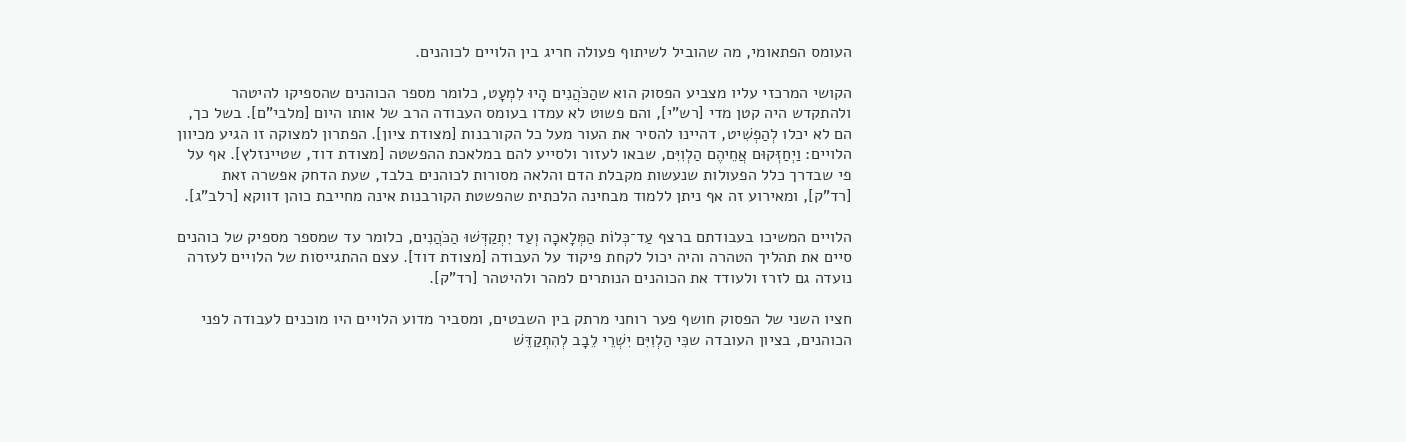העומס הפתאומי, מה שהוביל לשיתוף פעולה חריג בין הלויים לכוהנים.

הקושי המרכזי עליו מצביע הפסוק הוא שהַכֹּהֲנִים הָיוּ לִמְעָט, כלומר מספר הכוהנים שהספיקו להיטהר ולהתקדש היה קטן מדי [רש"י], והם פשוט לא עמדו בעומס העבודה הרב של אותו היום [מלבי"ם]. בשל כך, הם לא יכלו לְהַפְשִׁיט, דהיינו להסיר את העור מעל כל הקורבנות [מצודת ציון]. הפתרון למצוקה זו הגיע מכיוון הלויים: וַיְחַזְּקוּם אֲחֵיהֶם הַלְוִיִּם, שבאו לעזור ולסייע להם במלאכת ההפשטה [מצודת דוד, שטיינזלץ]. אף על פי שבדרך כלל הפעולות שנעשות מקבלת הדם והלאה מסורות לכוהנים בלבד, שעת הדחק אפשרה זאת [רד"ק], ומאירוע זה אף ניתן ללמוד מבחינה הלכתית שהפשטת הקורבנות אינה מחייבת כוהן דווקא [רלב"ג].

הלויים המשיכו בעבודתם ברצף עַד־כְּלוֹת הַמְּלָאכָה וְעַד יִתְקַדְּשׁוּ הַכֹּהֲנִים, כלומר עד שמספר מספיק של כוהנים סיים את תהליך הטהרה והיה יכול לקחת פיקוד על העבודה [מצודת דוד]. עצם ההתגייסות של הלויים לעזרה נועדה גם לזרז ולעודד את הכוהנים הנותרים למהר ולהיטהר [רד"ק].

חציו השני של הפסוק חושף פער רוחני מרתק בין השבטים, ומסביר מדוע הלויים היו מוכנים לעבודה לפני הכוהנים, בציון העובדה שכִּי הַלְוִיִּם יִשְׁרֵי לֵבָב לְהִתְקַדֵּשׁ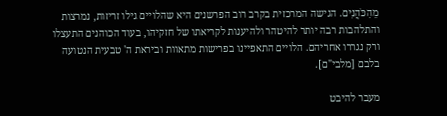מֵהַכֹּהֲנִים. הגישה המרכזית בקרב רוב הפרשנים היא שהלויים גילו זריזות, נמרצות והתלהבות רבה יותר להיטהר ולהיענות לקריאתו של חזקיהו, בעוד הכוהנים התעצלו ורק נגררו אחריהם. הלויים התאפיינו בפרישות מתאוות וביראת ה' טבעית הנטועה בלבם [מלבי"ם].

מעבר להיבט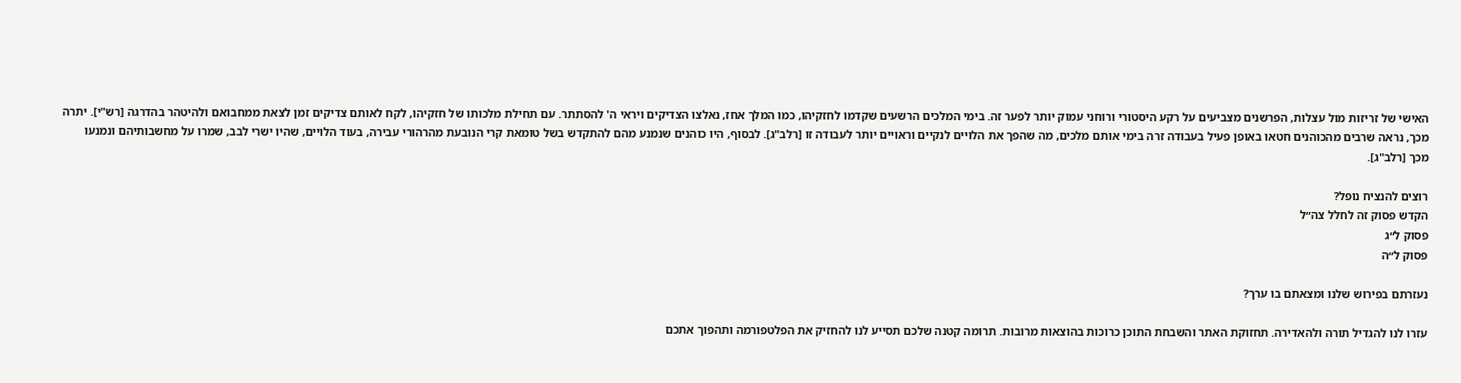האישי של זריזות מול עצלות, הפרשנים מצביעים על רקע היסטורי ורוחני עמוק יותר לפער זה. בימי המלכים הרשעים שקדמו לחזקיהו, כמו המלך אחז, נאלצו הצדיקים ויראי ה' להסתתר. עם תחילת מלכותו של חזקיהו, לקח לאותם צדיקים זמן לצאת ממחבואם ולהיטהר בהדרגה [רש"י]. יתרה מכך, נראה שרבים מהכוהנים חטאו באופן פעיל בעבודה זרה בימי אותם מלכים, מה שהפך את הלויים לנקיים וראויים יותר לעבודה זו [רלב"ג]. לבסוף, היו כוהנים שנמנע מהם להתקדש בשל טומאת קרי הנובעת מהרהורי עבירה, בעוד הלויים, שהיו ישרי לבב, שמרו על מחשבותיהם ונמנעו מכך [רלב"ג].

רוצים להנציח נופל?
הקדש פסוק זה לחלל צה״ל
פסוק ל״ג
פסוק ל״ה

נעזרתם בפירוש שלנו ומצאתם בו ערך?

עזרו לנו להגדיל תורה ולהאדירה. תחזוקת האתר והשבחת התוכן כרוכות בהוצאות מרובות. תרומה קטנה שלכם תסייע לנו להחזיק את הפלטפורמה ותהפוך אתכם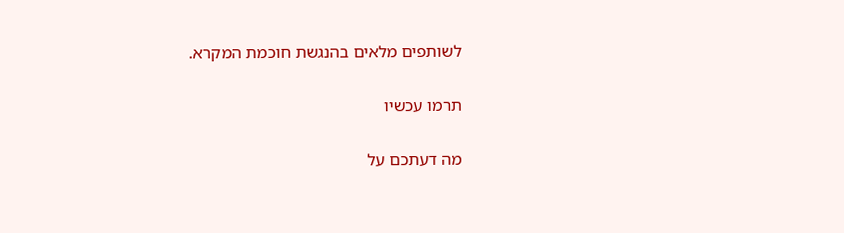לשותפים מלאים בהנגשת חוכמת המקרא.

תרמו עכשיו

מה דעתכם על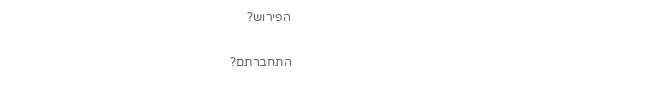הפירוש?

התחברתם?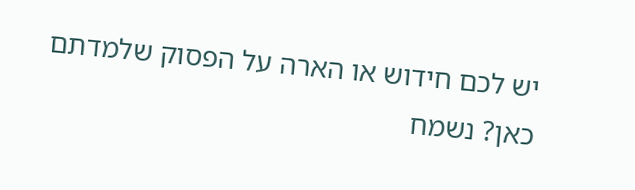יש לכם חידוש או הארה על הפסוק שלמדתם כאן? נשמח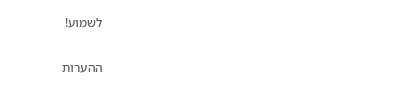לשמוע!

ההערות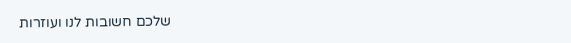שלכם חשובות לנו ועוזרות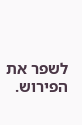לשפר את הפירוש.